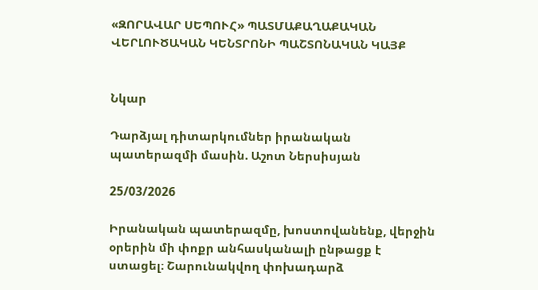«ԶՈՐԱՎԱՐ ՍԵՊՈՒՀ» ՊԱՏՄԱՔԱՂԱՔԱԿԱՆ ՎԵՐԼՈՒԾԱԿԱՆ ԿԵՆՏՐՈՆԻ ՊԱՇՏՈՆԱԿԱՆ ԿԱՅՔ


Նկար

Դարձյալ դիտարկումներ իրանական պատերազմի մասին. Աշոտ Ներսիսյան

25/03/2026

Իրանական պատերազմը, խոստովանենք, վերջին օրերին մի փոքր անհասկանալի ընթացք է ստացել։ Շարունակվող փոխադարձ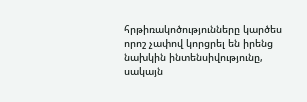հրթիռակոծությունները կարծես որոշ չափով կորցրել են իրենց նախկին ինտենսիվությունը, սակայն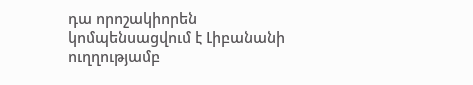դա որոշակիորեն կոմպենսացվում է Լիբանանի ուղղությամբ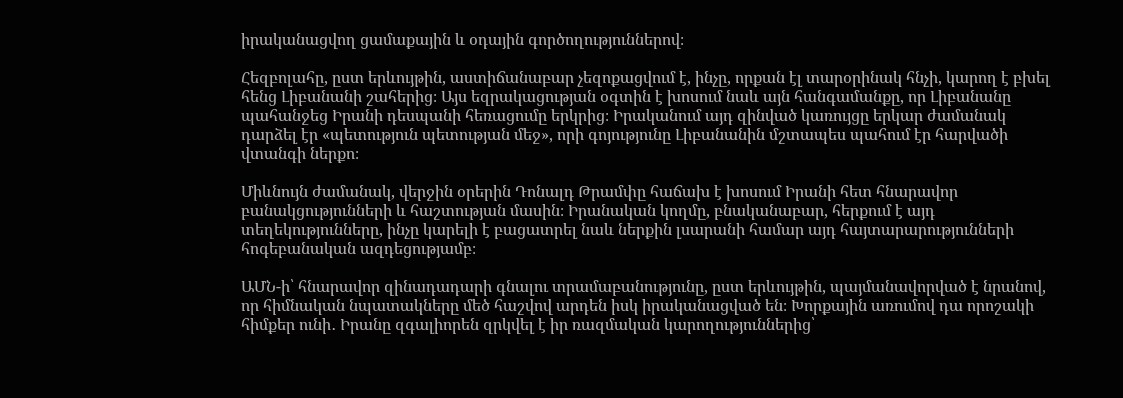իրականացվող ցամաքային և օդային գործողություններով։

Հեզբոլահը, ըստ երևույթին, աստիճանաբար չեզոքացվում է, ինչը, որքան էլ տարօրինակ հնչի, կարող է բխել հենց Լիբանանի շահերից։ Այս եզրակացության օգտին է խոսում նաև այն հանգամանքը, որ Լիբանանը պահանջեց Իրանի դեսպանի հեռացումը երկրից։ Իրականում այդ զինված կառույցը երկար ժամանակ դարձել էր «պետություն պետության մեջ», որի գոյությունը Լիբանանին մշտապես պահում էր հարվածի վտանգի ներքո։

Միևնույն ժամանակ, վերջին օրերին Դոնալդ Թրամփը հաճախ է խոսում Իրանի հետ հնարավոր բանակցությունների և հաշտության մասին։ Իրանական կողմը, բնականաբար, հերքում է այդ տեղեկությունները, ինչը կարելի է բացատրել նաև ներքին լսարանի համար այդ հայտարարությունների հոգեբանական ազդեցությամբ։

ԱՄՆ-ի՝ հնարավոր զինադադարի գնալու տրամաբանությունը, ըստ երևույթին, պայմանավորված է նրանով, որ հիմնական նպատակները մեծ հաշվով արդեն իսկ իրականացված են։ Խորքային առումով դա որոշակի հիմքեր ունի․ Իրանը զգալիորեն զրկվել է իր ռազմական կարողություններից՝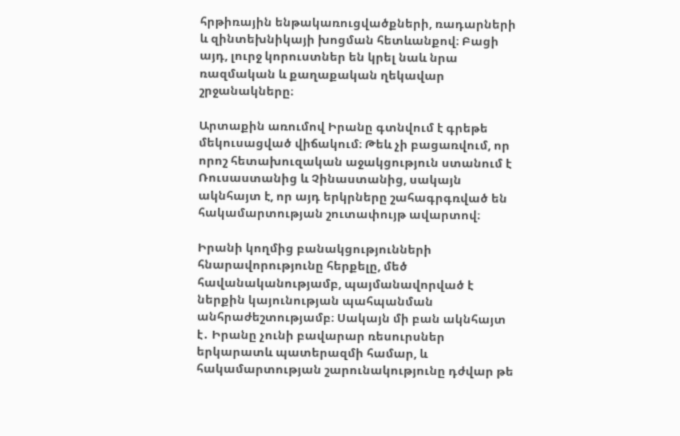հրթիռային ենթակառուցվածքների, ռադարների և զինտեխնիկայի խոցման հետևանքով։ Բացի այդ, լուրջ կորուստներ են կրել նաև նրա ռազմական և քաղաքական ղեկավար շրջանակները։

Արտաքին առումով Իրանը գտնվում է գրեթե մեկուսացված վիճակում։ Թեև չի բացառվում, որ որոշ հետախուզական աջակցություն ստանում է Ռուսաստանից և Չինաստանից, սակայն ակնհայտ է, որ այդ երկրները շահագրգռված են հակամարտության շուտափույթ ավարտով։

Իրանի կողմից բանակցությունների հնարավորությունը հերքելը, մեծ հավանականությամբ, պայմանավորված է ներքին կայունության պահպանման անհրաժեշտությամբ։ Սակայն մի բան ակնհայտ է․ Իրանը չունի բավարար ռեսուրսներ երկարատև պատերազմի համար, և հակամարտության շարունակությունը դժվար թե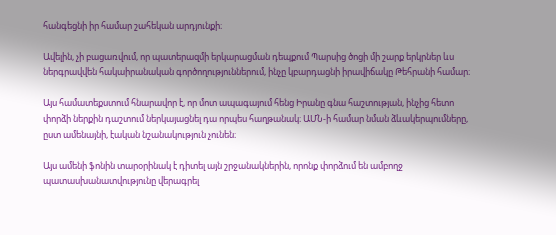հանգեցնի իր համար շահեկան արդյունքի։

Ավելին, չի բացառվում, որ պատերազմի երկարացման դեպքում Պարսից ծոցի մի շարք երկրներ ևս ներգրավվեն հակաիրանական գործողություններում, ինչը կբարդացնի իրավիճակը Թեհրանի համար։

Այս համատեքստում հնարավոր է, որ մոտ ապագայում հենց Իրանը գնա հաշտության, ինչից հետո փորձի ներքին դաշտում ներկայացնել դա որպես հաղթանակ։ ԱՄՆ-ի համար նման ձևակերպումները, ըստ ամենայնի, էական նշանակություն չունեն։

Այս ամենի ֆոնին տարօրինակ է դիտել այն շրջանակներին, որոնք փորձում են ամբողջ պատասխանատվությունը վերագրել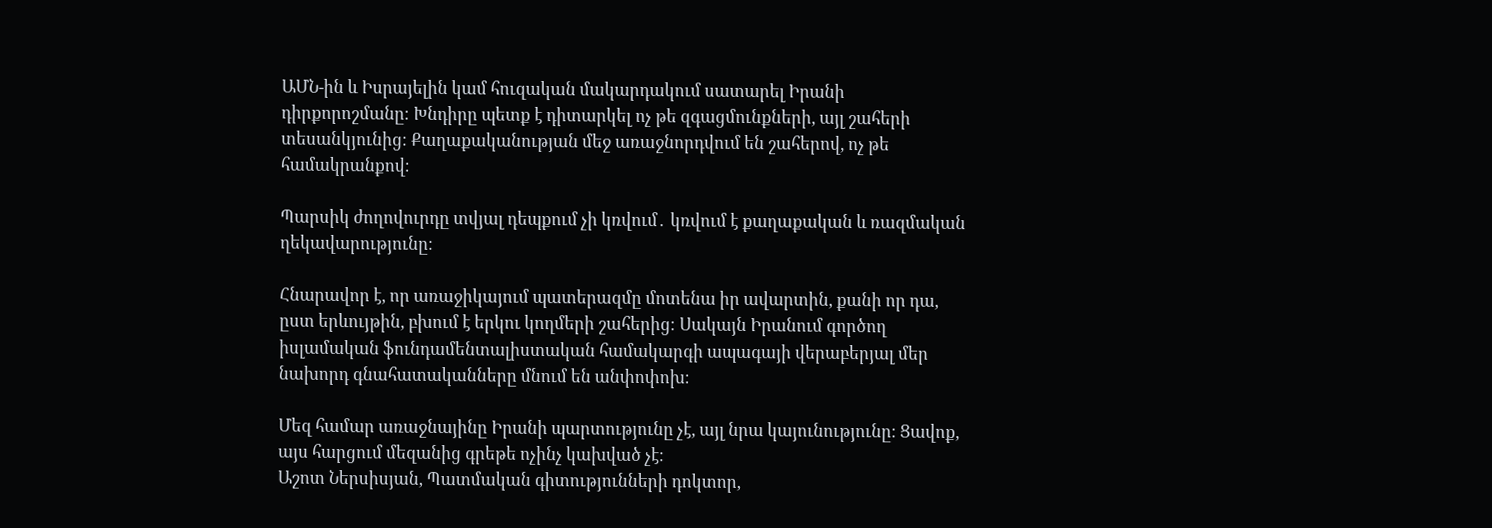ԱՄՆ-ին և Իսրայելին կամ հուզական մակարդակում սատարել Իրանի դիրքորոշմանը։ Խնդիրը պետք է դիտարկել ոչ թե զգացմունքների, այլ շահերի տեսանկյունից։ Քաղաքականության մեջ առաջնորդվում են շահերով, ոչ թե համակրանքով։

Պարսիկ ժողովուրդը տվյալ դեպքում չի կռվում․ կռվում է քաղաքական և ռազմական ղեկավարությունը։

Հնարավոր է, որ առաջիկայում պատերազմը մոտենա իր ավարտին, քանի որ դա, ըստ երևույթին, բխում է երկու կողմերի շահերից։ Սակայն Իրանում գործող իսլամական ֆունդամենտալիստական համակարգի ապագայի վերաբերյալ մեր նախորդ գնահատականները մնում են անփոփոխ։

Մեզ համար առաջնայինը Իրանի պարտությունը չէ, այլ նրա կայունությունը։ Ցավոք, այս հարցում մեզանից գրեթե ոչինչ կախված չէ։
Աշոտ Ներսիսյան, Պատմական գիտությունների դոկտոր,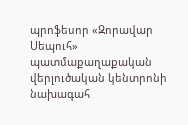պրոֆեսոր «Զորավար Սեպուհ» պատմաքաղաքական վերլուծական կենտրոնի նախագահ